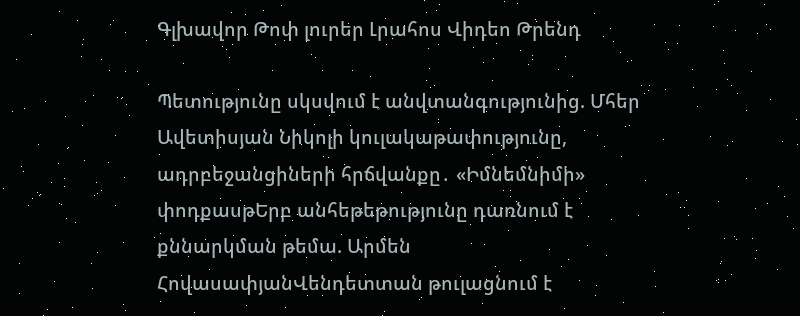Գլխավոր Թոփ լուրեր Լրահոս Վիդեո Թրենդ

Պետությունը սկսվում է անվտանգությունից. Մհեր Ավետիսյան Նիկոլի կուլակաթափությունը, ադրբեջանցիների հրճվանքը․ «Իմնեմնիմի» փոդքասթԵրբ անհեթեթությունը դառնում է քննարկման թեմա. Արմեն ՀովասափյանՎենդետտան թուլացնում է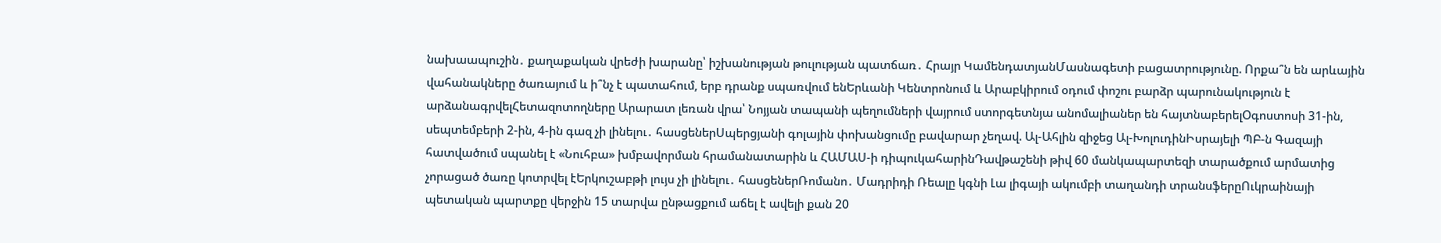նախաապուշին․ քաղաքական վրեժի խարանը՝ իշխանության թուլության պատճառ․ Հրայր ԿամենդատյանՄասնագետի բացատրությունը. Որքա՞ն են արևային վահանակները ծառայում և ի՞նչ է պատահում, երբ դրանք սպառվում ենԵրևանի Կենտրոնում և Արաբկիրում օդում փոշու բարձր պարունակություն է արձանագրվելՀետազոտողները Արարատ լեռան վրա՝ Նոյյան տապանի պեղումների վայրում ստորգետնյա անոմալիաներ են հայտնաբերելՕգոստոսի 31-ին, սեպտեմբերի 2-ին, 4-ին գազ չի լինելու․ հասցեներՍպերցյանի գոլային փոխանցումը բավարար չեղավ. Ալ-Ահլին զիջեց Ալ-ԽոլուդինԻսրայելի ՊԲ-ն Գազայի հատվածում սպանել է «Նուհբա» խմբավորման հրամանատարին և ՀԱՄԱՍ-ի դիպուկահարինԴավթաշենի թիվ 60 մանկապարտեզի տարածքում արմատից չորացած ծառը կոտրվել էԵրկուշաբթի լույս չի լինելու․ հասցեներՌոմանո․ Մադրիդի Ռեալը կգնի Լա լիգայի ակումբի տաղանդի տրանսֆերըՈւկրաինայի պետական պարտքը վերջին 15 տարվա ընթացքում աճել է ավելի քան 20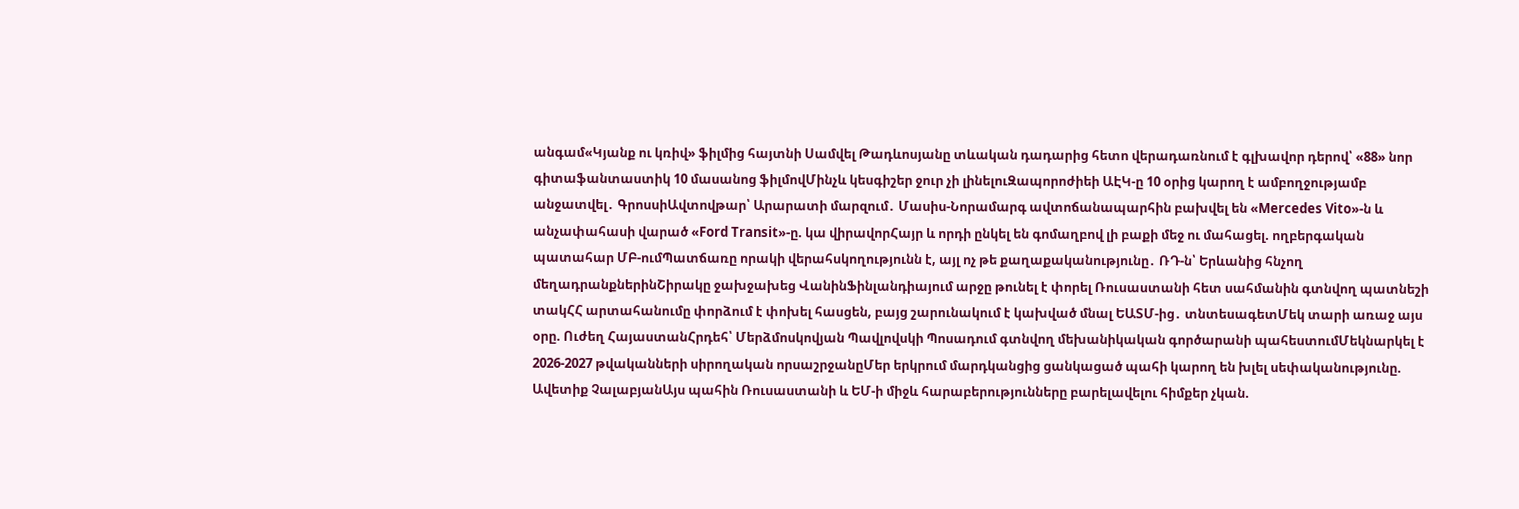անգամ«Կյանք ու կռիվ» ֆիլմից հայտնի Սամվել Թադևոսյանը տևական դադարից հետո վերադառնում է գլխավոր դերով՝ «88» նոր գիտաֆանտաստիկ 10 մասանոց ֆիլմովՄինչև կեսգիշեր ջուր չի լինելուԶապորոժիեի ԱԷԿ-ը 10 օրից կարող է ամբողջությամբ անջատվել․ ԳրոսսիԱվտովթար՝ Արարատի մարզում․ Մասիս-Նորամարգ ավտոճանապարհին բախվել են «Mercedes Vito»-ն և անչափահասի վարած «Ford Transit»-ը. կա վիրավորՀայր և որդի ընկել են գոմաղբով լի բաքի մեջ ու մահացել. ողբերգական պատահար ՄԲ-ումՊատճառը որակի վերահսկողությունն է, այլ ոչ թե քաղաքականությունը․ ՌԴ-ն՝ Երևանից հնչող մեղադրանքներինՇիրակը ջախջախեց ՎանինՖինլանդիայում արջը թունել է փորել Ռուսաստանի հետ սահմանին գտնվող պատնեշի տակՀՀ արտահանումը փորձում է փոխել հասցեն, բայց շարունակում է կախված մնալ ԵԱՏՄ-ից․ տնտեսագետՄեկ տարի առաջ այս օրը. Ուժեղ ՀայաստանՀրդեհ՝ Մերձմոսկովյան Պավլովսկի Պոսադում գտնվող մեխանիկական գործարանի պահեստումՄեկնարկել է 2026-2027 թվականների սիրողական որսաշրջանըՄեր երկրում մարդկանցից ցանկացած պահի կարող են խլել սեփականությունը. Ավետիք ՉալաբյանԱյս պահին Ռուսաստանի և ԵՄ-ի միջև հարաբերությունները բարելավելու հիմքեր չկան.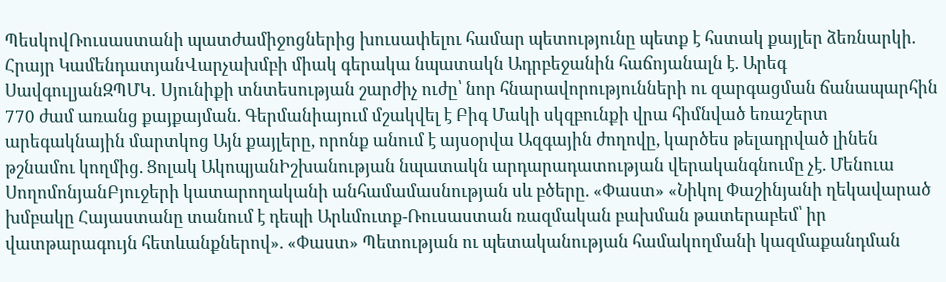ՊեսկովՌուսաստանի պատժամիջոցներից խուսափելու համար պետությունը պետք է հստակ քայլեր ձեռնարկի. Հրայր ԿամենդատյանՎարչախմբի միակ գերակա նպատակն Ադրբեջանին հաճոյանալն է. Արեգ ՍավգուլյանԶՊՄԿ․ Սյունիքի տնտեսության շարժիչ ուժը՝ նոր հնարավորությունների ու զարգացման ճանապարհին 770 ժամ առանց քայքայման. Գերմանիայում մշակվել է Բիգ Մակի սկզբունքի վրա հիմնված եռաշերտ արեգակնային մարտկոց Այն քայլերը, որոնք անում է այսօրվա Ազգային ժողովը, կարծես թելադրված լինեն թշնամու կողմից. Ցոլակ ԱկոպյանԻշխանության նպատակն արդարադատության վերականգնումը չէ. Մենուա ՍողոմոնյանԲյուջերի կատարողականի անհամամասնության սև բծերը. «Փաստ» «Նիկոլ Փաշինյանի ղեկավարած խմբակը Հայաստանը տանում է դեպի Արևմուտք-Ռուսաստան ռազմական բախման թատերաբեմ՝ իր վատթարագույն հետևանքներով». «Փաստ» Պետության ու պետականության համակողմանի կազմաքանդման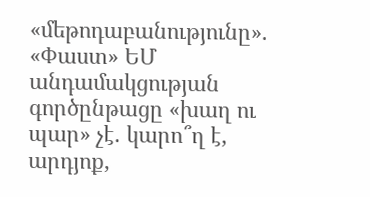«մեթոդաբանությունը». «Փաստ» ԵՄ անդամակցության գործընթացը «խաղ ու պար» չէ. կարո՞ղ է, արդյոք,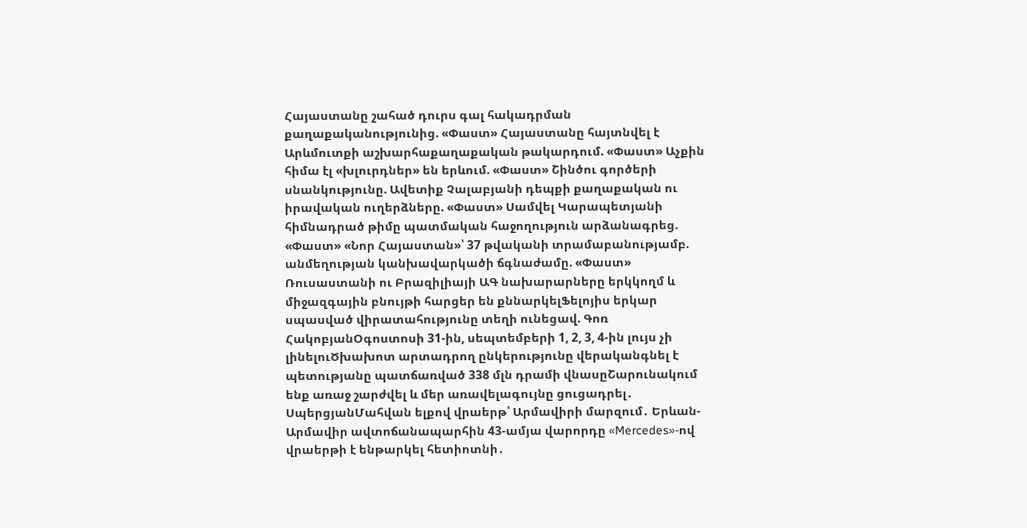Հայաստանը շահած դուրս գալ հակադրման քաղաքականությունից. «Փաստ» Հայաստանը հայտնվել է Արևմուտքի աշխարհաքաղաքական թակարդում. «Փաստ» Աչքին հիմա էլ «խլուրդներ» են երևում. «Փաստ» Շինծու գործերի սնանկությունը. Ավետիք Չալաբյանի դեպքի քաղաքական ու իրավական ուղերձները. «Փաստ» Սամվել Կարապետյանի հիմնադրած թիմը պատմական հաջողություն արձանագրեց. «Փաստ» «Նոր Հայաստան»՝ 37 թվականի տրամաբանությամբ. անմեղության կանխավարկածի ճգնաժամը. «Փաստ» Ռուսաստանի ու Բրազիլիայի ԱԳ նախարարները երկկողմ և միջազգային բնույթի հարցեր են քննարկելՖելոյիս երկար սպասված վիրատահությունը տեղի ունեցավ. Գոռ ՀակոբյանՕգոստոսի 31-ին, սեպտեմբերի 1, 2, 3, 4-ին լույս չի լինելուԾխախոտ արտադրող ընկերությունը վերականգնել է պետությանը պատճառված 338 մլն դրամի վնասըՇարունակում ենք առաջ շարժվել և մեր առավելագույնը ցուցադրել․ ՍպերցյանՄահվան ելքով վրաերթ՝ Արմավիրի մարզում․ Երևան-Արմավիր ավտոճանապարհին 43-ամյա վարորդը «Mercedes»-ով վրաերթի է ենթարկել հետիոտնի․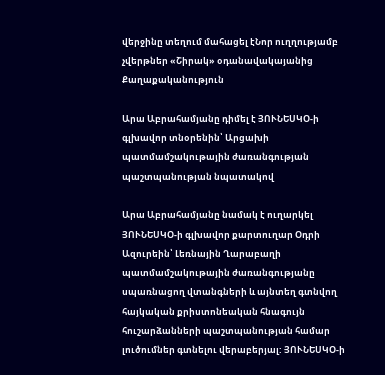վերջինը տեղում մահացել էՆոր ուղղությամբ չվերթներ «Շիրակ» օդանավակայանից
Քաղաքականություն

Արա Աբրահամյանը դիմել է ՅՈՒՆԵՍԿՕ-ի գլխավոր տնօրենին՝ Արցախի պատմամշակութային ժառանգության պաշտպանության նպատակով

Արա Աբրահամյանը նամակ է ուղարկել ՅՈՒՆԵՍԿՕ-ի գլխավոր քարտուղար Օդրի Ազուրեին՝ Լեռնային Ղարաբաղի պատմամշակութային ժառանգությանը սպառնացող վտանգների և այնտեղ գտնվող հայկական քրիստոնեական հնագույն հուշարձանների պաշտպանության համար լուծումներ գտնելու վերաբերյալ: ՅՈՒՆԵՍԿՕ-ի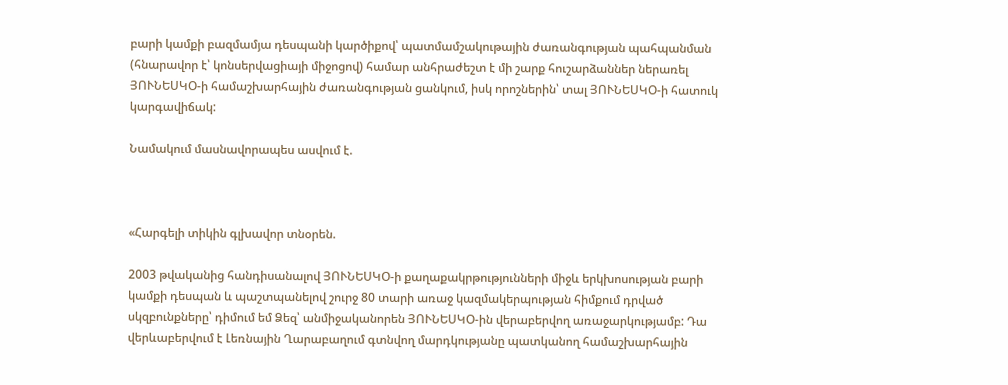բարի կամքի բազմամյա դեսպանի կարծիքով՝ պատմամշակութային ժառանգության պահպանման (հնարավոր է՝ կոնսերվացիայի միջոցով) համար անհրաժեշտ է մի շարք հուշարձաններ ներառել ՅՈՒՆԵՍԿՕ-ի համաշխարհային ժառանգության ցանկում, իսկ որոշներին՝ տալ ՅՈՒՆԵՍԿՕ-ի հատուկ կարգավիճակ:

Նամակում մասնավորապես ասվում է.



«Հարգելի տիկին գլխավոր տնօրեն.

2003 թվականից հանդիսանալով ՅՈՒՆԵՍԿՕ-ի քաղաքակրթությունների միջև երկխոսության բարի կամքի դեսպան և պաշտպանելով շուրջ 80 տարի առաջ կազմակերպության հիմքում դրված սկզբունքները՝ դիմում եմ Ձեզ՝ անմիջականորեն ՅՈՒՆԵՍԿՕ-ին վերաբերվող առաջարկությամբ: Դա վերևաբերվում է Լեռնային Ղարաբաղում գտնվող մարդկությանը պատկանող համաշխարհային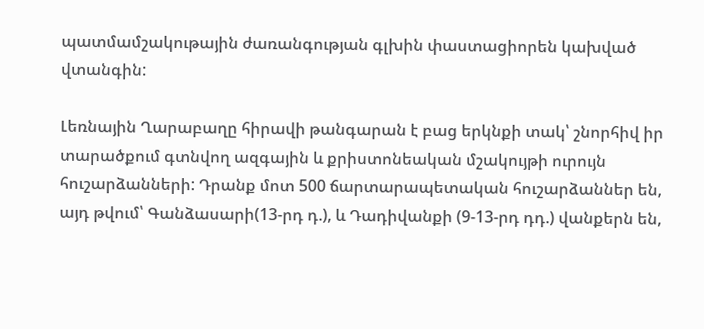պատմամշակութային ժառանգության գլխին փաստացիորեն կախված վտանգին:

Լեռնային Ղարաբաղը հիրավի թանգարան է բաց երկնքի տակ՝ շնորհիվ իր տարածքում գտնվող ազգային և քրիստոնեական մշակույթի ուրույն հուշարձանների: Դրանք մոտ 500 ճարտարապետական հուշարձաններ են, այդ թվում՝ Գանձասարի(13-րդ դ.), և Դադիվանքի (9-13-րդ դդ.) վանքերն են,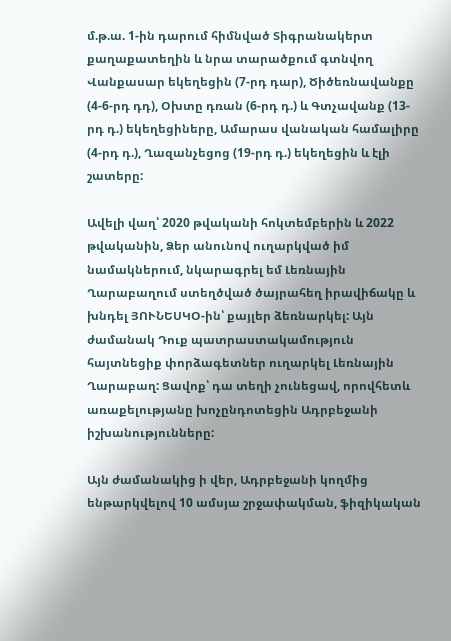մ.թ.ա. 1-ին դարում հիմնված Տիգրանակերտ քաղաքատեղին և նրա տարածքում գտնվող Վանքասար եկեղեցին (7-րդ դար), Ծիծեռնավանքը (4-6-րդ դդ), Օխտը դռան (6-րդ դ.) և Գտչավանք (13-րդ դ.) եկեղեցիները, Ամարաս վանական համալիրը (4-րդ դ.), Ղազանչեցոց (19-րդ դ.) եկեղեցին և էլի շատերը:

Ավելի վաղ՝ 2020 թվականի հոկտեմբերին և 2022 թվականին, Ձեր անունով ուղարկված իմ նամակներում, նկարագրել եմ Լեռնային Ղարաբաղում ստեղծված ծայրահեղ իրավիճակը և խնդել ՅՈՒՆԵՍԿՕ-ին՝ քայլեր ձեռնարկել: Այն ժամանակ Դուք պատրաստակամություն հայտնեցիք փորձագետներ ուղարկել Լեռնային Ղարաբաղ: Ցավոք՝ դա տեղի չունեցավ, որովհետև առաքելությանը խոչընդոտեցին Ադրբեջանի իշխանությունները:

Այն ժամանակից ի վեր, Ադրբեջանի կողմից ենթարկվելով 10 ամսյա շրջափակման, ֆիզիկական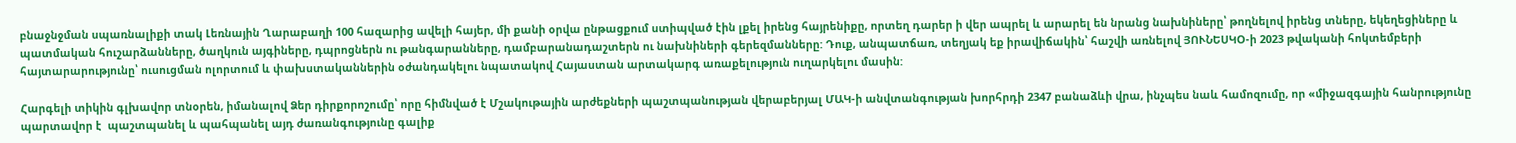բնաջնջման սպառնալիքի տակ Լեռնային Ղարաբաղի 100 հազարից ավելի հայեր, մի քանի օրվա ընթացքում ստիպված էին լքել իրենց հայրենիքը, որտեղ դարեր ի վեր ապրել և արարել են նրանց նախնիները՝ թողնելով իրենց տները, եկեղեցիները և պատմական հուշարձանները, ծաղկուն այգիները, դպրոցներն ու թանգարանները, դամբարանադաշտերն ու նախնիների գերեզմանները: Դուք, անպատճառ, տեղյակ եք իրավիճակին՝ հաշվի առնելով ՅՈՒՆԵՍԿՕ-ի 2023 թվականի հոկտեմբերի հայտարարությունը՝ ուսուցման ոլորտում և փախստականներին օժանդակելու նպատակով Հայաստան արտակարգ առաքելություն ուղարկելու մասին:

Հարգելի տիկին գլխավոր տնօրեն, իմանալով Ձեր դիրքորոշումը՝ որը հիմնված է Մշակութային արժեքների պաշտպանության վերաբերյալ ՄԱԿ-ի անվտանգության խորհրդի 2347 բանաձևի վրա, ինչպես նաև համոզումը, որ «միջազգային հանրությունը պարտավոր է  պաշտպանել և պահպանել այդ ժառանգությունը գալիք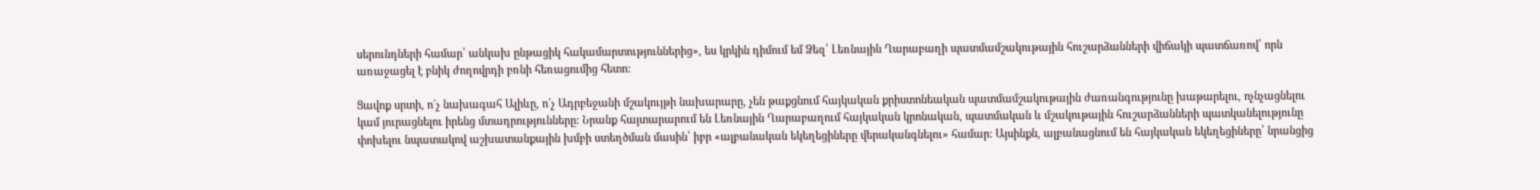սերունդների համար՝ անկախ ընթացիկ հակամարտություններից», ես կրկին դիմում եմ Ձեզ՝ Լեռնային Ղարաբաղի պատմամշակութային հուշարձանների վիճակի պատճառով՝ որն առաջացել է բնիկ ժողովրդի բռնի հեռացումից հետո:

Ցավոք սրտի, ո´չ նախագահ Ալիևը, ո´չ Ադրբեջանի մշակույթի նախարարը, չեն թաքցնում հայկական քրիստոնեական պատմամշակութային ժառանգությունը խաթարելու, ոչնչացնելու կամ յուրացնելու իրենց մտադրությունները: Նրանք հայտարարում են Լեռնային Ղարաբաղում հայկական կրոնական, պատմական և մշակութային հուշարձանների պատկանելությունը փոխելու նպատակով աշխատանքային խմբի ստեղծման մասին՝ իբր «ալբանական եկեղեցիները վերականգնելու» համար: Այսինքն, ալբանացնում են հայկական եկեղեցիները՝ նրանցից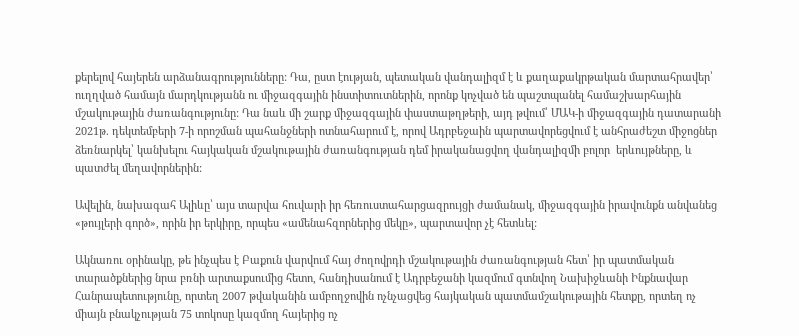քերելով հայերեն արձանագրությունները: Դա, ըստ էության, պետական վանդալիզմ է և քաղաքակրթական մարտահրավեր՝ ուղղված համայն մարդկությանն ու միջազգային ինստիտուտներին, որոնք կոչված են պաշտպանել համաշխարհային մշակութային ժառանգությունը: Դա նաև մի շարք միջազգային փաստաթղթերի, այդ թվում՝ ՄԱԿ-ի միջազգային դատարանի 2021թ. դեկտեմբերի 7-ի որոշման պահանջների ոտնահարում է, որով Ադրբեջաին պարտավորեցվում է անհրաժեշտ միջոցներ ձեռնարկել՝ կանխելու հայկական մշակութային ժառանգության դեմ իրականացվող վանդալիզմի բոլոր  երևույթները, և պատժել մեղավորներին:

Ավելին, նախագահ Ալիևը՝ այս տարվա հուվարի իր հեռուստահարցազրույցի ժամանակ, միջազգային իրավունքն անվանեց «թույլերի գործ», որին իր երկիրը, որպես «ամենահզորներից մեկը», պարտավոր չէ հետևել:

Ակնառու օրինակը, թե ինչպես է Բաքուն վարվում հայ ժողովրդի մշակութային ժառանգության հետ՝ իր պատմական տարածքներից նրա բռնի արտաքսումից հետո, հանդիսանում է Ադրբեջանի կազմում գտնվող Նախիջևանի Ինքնավար Հանրապետությունը, որտեղ 2007 թվականին ամբողջովին ոչնչացվեց հայկական պատմամշակութային հետքը, որտեղ ոչ միայն բնակչության 75 տոկոսը կազմող հայերից ոչ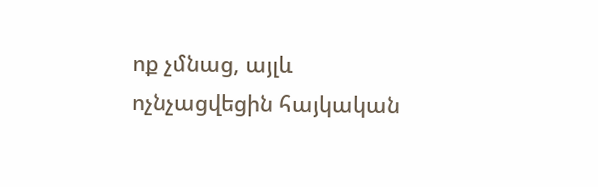ոք չմնաց, այլև ոչնչացվեցին հայկական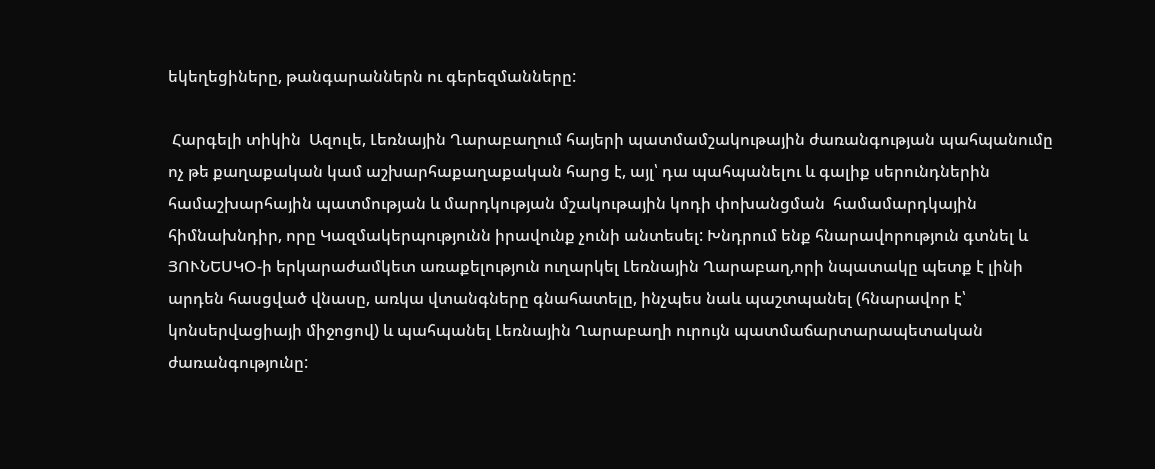եկեղեցիները, թանգարաններն ու գերեզմանները:

 Հարգելի տիկին  Ազուլե, Լեռնային Ղարաբաղում հայերի պատմամշակութային ժառանգության պահպանումը ոչ թե քաղաքական կամ աշխարհաքաղաքական հարց է, այլ՝ դա պահպանելու և գալիք սերունդներին համաշխարհային պատմության և մարդկության մշակութային կոդի փոխանցման  համամարդկային հիմնախնդիր, որը Կազմակերպությունն իրավունք չունի անտեսել: Խնդրում ենք հնարավորություն գտնել և ՅՈՒՆԵՍԿՕ-ի երկարաժամկետ առաքելություն ուղարկել Լեռնային Ղարաբաղ,որի նպատակը պետք է լինի արդեն հասցված վնասը, առկա վտանգները գնահատելը, ինչպես նաև պաշտպանել (հնարավոր է՝ կոնսերվացիայի միջոցով) և պահպանել Լեռնային Ղարաբաղի ուրույն պատմաճարտարապետական ժառանգությունը: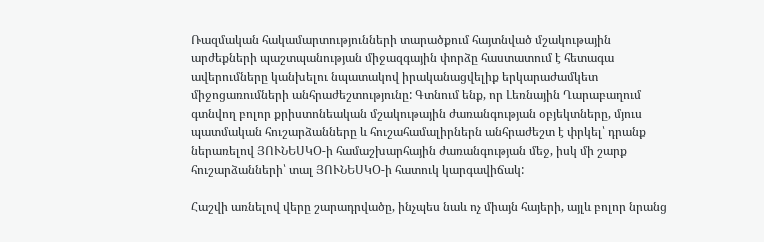Ռազմական հակամարտությունների տարածքում հայտնված մշակութային արժեքների պաշտպանության միջազգային փորձը հաստատում է հետագա ավերումները կանխելու նպատակով իրականացվելիք երկարաժամկետ միջոցառումների անհրաժեշտությունը: Գտնում ենք, որ Լեռնային Ղարաբաղում գտնվող բոլոր քրիստոնեական մշակութային ժառանգության օբյեկտները, մյուս պատմական հուշարձանները և հուշահամալիրներն անհրաժեշտ է փրկել՝ դրանք ներառելով ՅՈՒՆԵՍԿՕ-ի համաշխարհային ժառանգության մեջ, իսկ մի շարք հուշարձանների՝ տալ ՅՈՒՆԵՍԿՕ-ի հատուկ կարգավիճակ:

Հաշվի առնելով վերը շարադրվածը, ինչպես նաև ոչ միայն հայերի, այլև բոլոր նրանց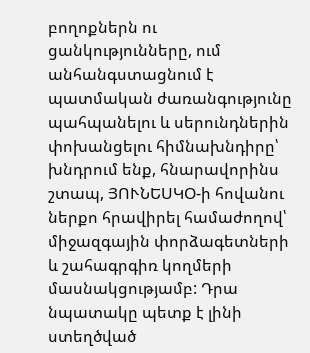բողոքներն ու ցանկությունները, ում անհանգստացնում է պատմական ժառանգությունը պահպանելու և սերունդներին փոխանցելու հիմնախնդիրը՝ խնդրում ենք, հնարավորինս շտապ, ՅՈՒՆԵՍԿՕ-ի հովանու ներքո հրավիրել համաժողով՝ միջազգային փորձագետների և շահագրգիռ կողմերի մասնակցությամբ: Դրա նպատակը պետք է լինի ստեղծված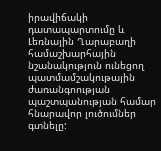իրավիճակի դատապարտումը և Լեռնային Ղարաբաղի համաշխարհային նշանակություն ունեցող պատմամշակութային ժառանգոության պաշտպանության համար հնարավոր լուծումներ գտնելը: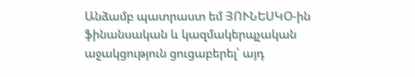Անձամբ պատրաստ եմ ՅՈՒՆԵՍԿՕ-ին ֆինանսական և կազմակերպչական աջակցություն ցուցաբերել՝ այդ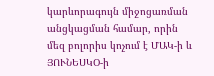կարևորագույն միջոցառման անցկացման համար, որին մեզ բոլորիս կոչում է ՄԱԿ-ի և ՅՈՒՆԵՍԿՕ-ի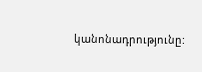կանոնադրությունը: